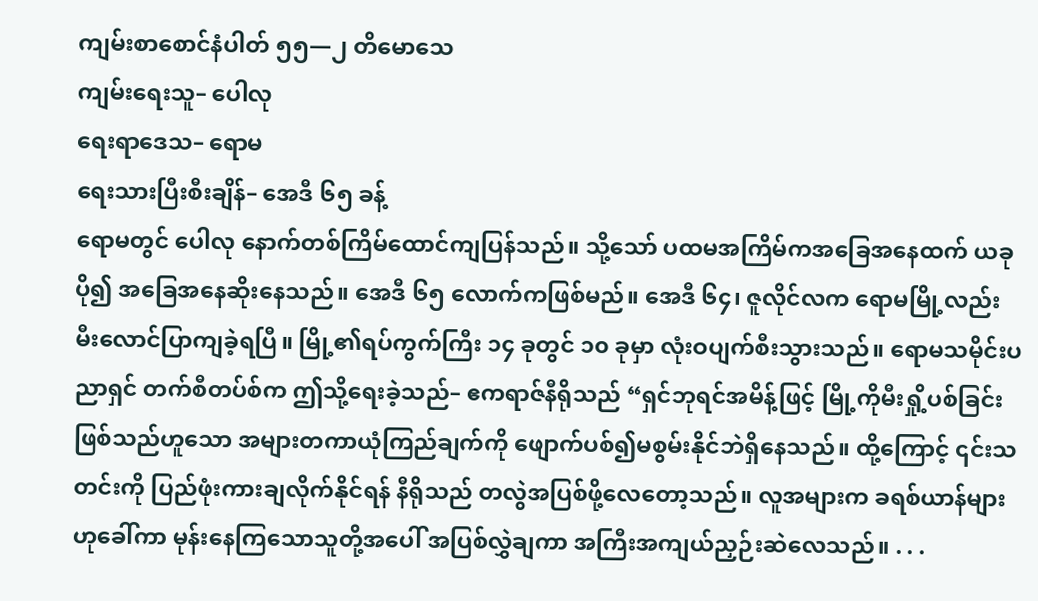ကျမ်းစာစောင်နံပါတ် ၅၅—၂ တိမောသေ
ကျမ်းရေးသူ– ပေါလု
ရေးရာဒေသ– ရောမ
ရေးသားပြီးစီးချိန်– အေဒီ ၆၅ ခန့်
ရောမတွင် ပေါလု နောက်တစ်ကြိမ်ထောင်ကျပြန်သည်။ သို့သော် ပထမအကြိမ်ကအခြေအနေထက် ယခုပို၍ အခြေအနေဆိုးနေသည်။ အေဒီ ၆၅ လောက်ကဖြစ်မည်။ အေဒီ ၆၄၊ ဇူလိုင်လက ရောမမြို့လည်း မီးလောင်ပြာကျခဲ့ရပြီ။ မြို့၏ရပ်ကွက်ကြီး ၁၄ ခုတွင် ၁၀ ခုမှာ လုံးဝပျက်စီးသွားသည်။ ရောမသမိုင်းပညာရှင် တက်စီတပ်စ်က ဤသို့ရေးခဲ့သည်– ဧကရာဇ်နီရိုသည် “ရှင်ဘုရင်အမိန့်ဖြင့် မြို့ကိုမီးရှို့ပစ်ခြင်းဖြစ်သည်ဟူသော အများတကာယုံကြည်ချက်ကို ဖျောက်ပစ်၍မစွမ်းနိုင်ဘဲရှိနေသည်။ ထို့ကြောင့် ၎င်းသတင်းကို ပြည်ဖုံးကားချလိုက်နိုင်ရန် နီရိုသည် တလွဲအပြစ်ဖို့လေတော့သည်။ လူအများက ခရစ်ယာန်များဟုခေါ်ကာ မုန်းနေကြသောသူတို့အပေါ် အပြစ်လွှဲချကာ အကြီးအကျယ်ညှဉ်းဆဲလေသည်။ . . .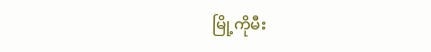မြို့ကိုမီး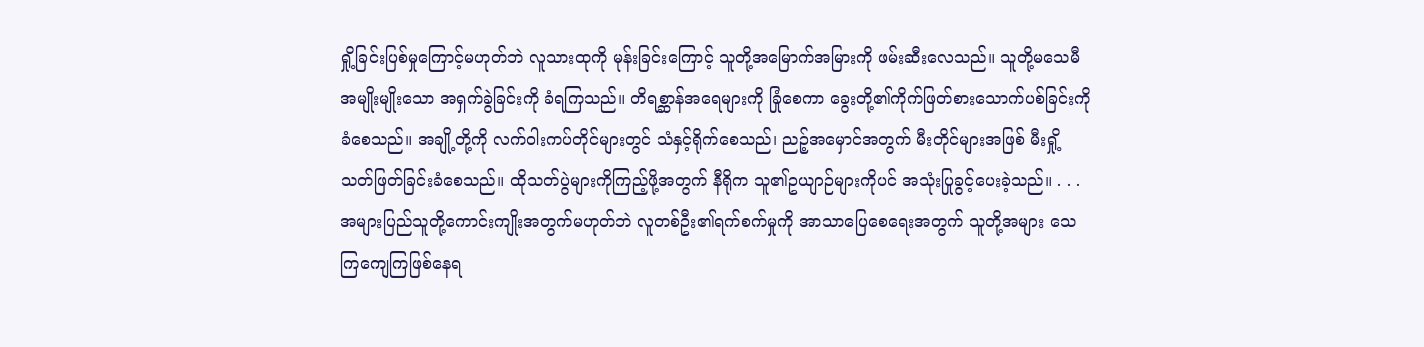ရှို့ခြင်းပြစ်မှုကြောင့်မဟုတ်ဘဲ လူသားထုကို မုန်းခြင်းကြောင့် သူတို့အမြောက်အမြားကို ဖမ်းဆီးလေသည်။ သူတို့မသေမီ အမျိုးမျိုးသော အရှက်ခွဲခြင်းကို ခံရကြသည်။ တိရစ္ဆာန်အရေများကို ခြုံစေကာ ခွေးတို့၏ကိုက်ဖြတ်စားသောက်ပစ်ခြင်းကို ခံစေသည်။ အချို့တို့ကို လက်ဝါးကပ်တိုင်များတွင် သံနှင့်ရိုက်စေသည်၊ ညဉ့်အမှောင်အတွက် မီးတိုင်များအဖြစ် မီးရှို့သတ်ဖြတ်ခြင်းခံစေသည်။ ထိုသတ်ပွဲများကိုကြည့်ဖို့အတွက် နီရိုက သူ၏ဥယျာဉ်များကိုပင် အသုံးပြုခွင့်ပေးခဲ့သည်။ . . . အများပြည်သူတို့ကောင်းကျိုးအတွက်မဟုတ်ဘဲ လူတစ်ဦး၏ရက်စက်မှုကို အာသာပြေစေရေးအတွက် သူတို့အများ သေကြကျေကြဖြစ်နေရ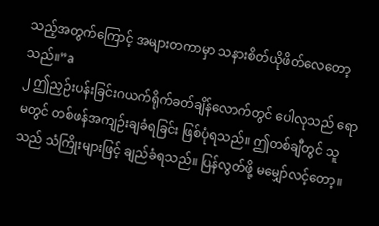သည့်အတွက်ကြောင့် အများတကာမှာ သနားစိတ်ယိုဖိတ်လေတော့သည်။”a
၂ ဤညှဉ်းပန်းခြင်းဂယက်ရိုက်ခတ်ချိန်လောက်တွင် ပေါလုသည် ရောမတွင် တစ်ဖန်အကျဉ်းချခံရခြင်း ဖြစ်ပုံရသည်။ ဤတစ်ချီတွင် သူသည် သံကြိုးများဖြင့် ချည်ခံရသည်။ ပြန်လွတ်ဖို့ မမျှော်လင့်တော့။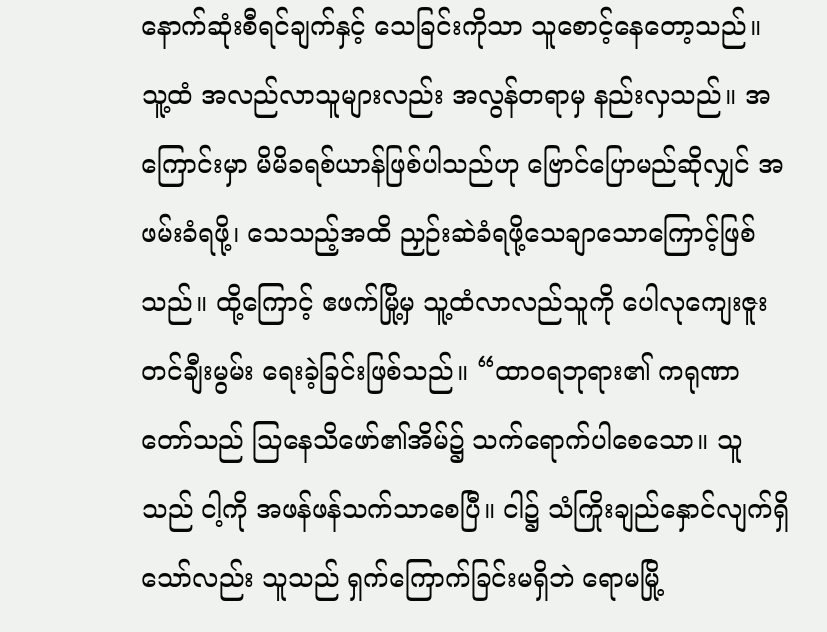နောက်ဆုံးစီရင်ချက်နှင့် သေခြင်းကိုသာ သူစောင့်နေတော့သည်။ သူ့ထံ အလည်လာသူများလည်း အလွန်တရာမှ နည်းလှသည်။ အကြောင်းမှာ မိမိခရစ်ယာန်ဖြစ်ပါသည်ဟု ဗြောင်ပြောမည်ဆိုလျှင် အဖမ်းခံရဖို့၊ သေသည့်အထိ ညှဉ်းဆဲခံရဖို့သေချာသောကြောင့်ဖြစ်သည်။ ထို့ကြောင့် ဧဖက်မြို့မှ သူ့ထံလာလည်သူကို ပေါလုကျေးဇူးတင်ချီးမွမ်း ရေးခဲ့ခြင်းဖြစ်သည်။ “ထာဝရဘုရား၏ ကရုဏာတော်သည် သြနေသိဖော်၏အိမ်၌ သက်ရောက်ပါစေသော။ သူသည် ငါ့ကို အဖန်ဖန်သက်သာစေပြီ။ ငါ၌ သံကြိုးချည်နှောင်လျက်ရှိသော်လည်း သူသည် ရှက်ကြောက်ခြင်းမရှိဘဲ ရောမမြို့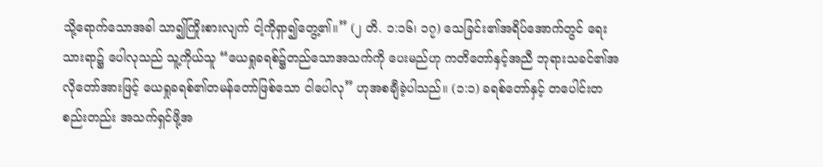သို့ရောက်သောအခါ သာ၍ကြိုးစားလျက် ငါ့ကိုရှာ၍တွေ့၏။” (၂ တိ. ၁:၁၆၊ ၁၇) သေခြင်း၏အရိပ်အောက်တွင် ရေးသားရာ၌ ပေါလုသည် သူ့ကိုယ်သူ “ယေရှုခရစ်၌တည်သောအသက်ကို ပေးမည်ဟု ကတိတော်နှင့်အညီ ဘုရားသခင်၏အလိုတော်အားဖြင့် ယေရှုခရစ်၏တမန်တော်ဖြစ်သော ငါပေါလု” ဟုအစချီခဲ့ပါသည်။ (၁:၁) ခရစ်တော်နှင့် တပေါင်းတစည်းတည်း အသက်ရှင်ဖို့အ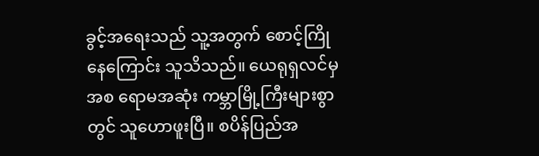ခွင့်အရေးသည် သူ့အတွက် စောင့်ကြိုနေကြောင်း သူသိသည်။ ယေရုရှလင်မှအစ ရောမအဆုံး ကမ္ဘာမြို့ကြီးများစွာတွင် သူဟောဖူးပြီ။ စပိန်ပြည်အ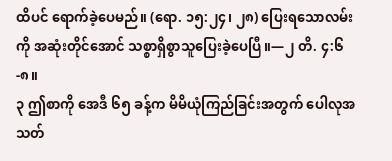ထိပင် ရောက်ခဲ့ပေမည်။ (ရော. ၁၅:၂၄၊ ၂၈) ပြေးရသောလမ်းကို အဆုံးတိုင်အောင် သစ္စာရှိစွာသူပြေးခဲ့ပေပြီ။—၂ တိ. ၄:၆-၈။
၃ ဤစာကို အေဒီ ၆၅ ခန့်က မိမိယုံကြည်ခြင်းအတွက် ပေါလုအသတ်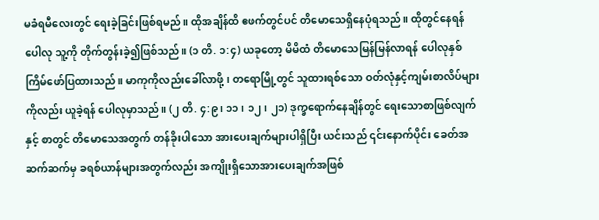မခံရမီလေးတွင် ရေးခဲ့ခြင်းဖြစ်ရမည်။ ထိုအချိန်ထိ ဧဖက်တွင်ပင် တိမောသေရှိနေပုံရသည်။ ထိုတွင်နေရန် ပေါလု သူ့ကို တိုက်တွန်းခဲ့၍ဖြစ်သည်။ (၁ တိ. ၁:၄) ယခုတော့ မိမိထံ တိမောသေမြန်မြန်လာရန် ပေါလုနှစ်ကြိမ်ဖော်ပြထားသည်။ မာကုကိုလည်းခေါ်လာဖို့၊ တရောမြို့တွင် သူထားရစ်သော ဝတ်လုံနှင့်ကျမ်းစာလိပ်များကိုလည်း ယူခဲ့ရန် ပေါလုမှာသည်။ (၂ တိ. ၄:၉၊ ၁၁၊ ၁၂၊ ၂၁) ဒုက္ခရောက်နေချိန်တွင် ရေးသောစာဖြစ်လျက်နှင့် စာတွင် တိမောသေအတွက် တန်ခိုးပါသော အားပေးချက်များပါရှိပြီး ယင်းသည် ၎င်းနောက်ပိုင်း ခေတ်အဆက်ဆက်မှ ခရစ်ယာန်များအတွက်လည်း အကျိုးရှိသောအားပေးချက်အဖြစ်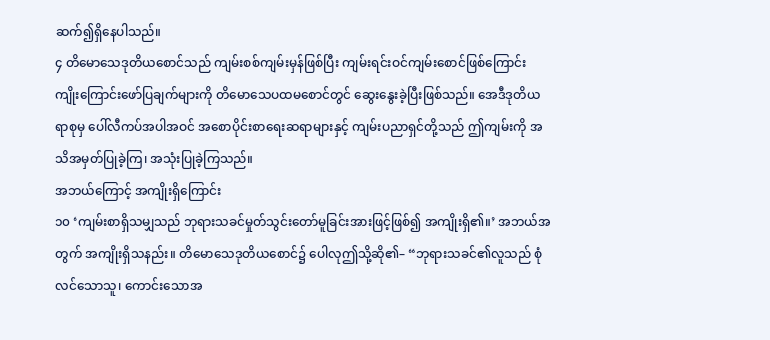ဆက်၍ရှိနေပါသည်။
၄ တိမောသေဒုတိယစောင်သည် ကျမ်းစစ်ကျမ်းမှန်ဖြစ်ပြီး ကျမ်းရင်းဝင်ကျမ်းစောင်ဖြစ်ကြောင်း ကျိုးကြောင်းဖော်ပြချက်များကို တိမောသေပထမစောင်တွင် ဆွေးနွေးခဲ့ပြီးဖြစ်သည်။ အေဒီဒုတိယရာစုမှ ပေါ်လီကပ်အပါအဝင် အစောပိုင်းစာရေးဆရာများနှင့် ကျမ်းပညာရှင်တို့သည် ဤကျမ်းကို အသိအမှတ်ပြုခဲ့ကြ၊ အသုံးပြုခဲ့ကြသည်။
အဘယ်ကြောင့် အကျိုးရှိကြောင်း
၁၀ ‘ကျမ်းစာရှိသမျှသည် ဘုရားသခင်မှုတ်သွင်းတော်မူခြင်းအားဖြင့်ဖြစ်၍ အကျိုးရှိ၏။’ အဘယ်အတွက် အကျိုးရှိသနည်း။ တိမောသေဒုတိယစောင်၌ ပေါလုဤသို့ဆို၏– “ဘုရားသခင်၏လူသည် စုံလင်သောသူ၊ ကောင်းသောအ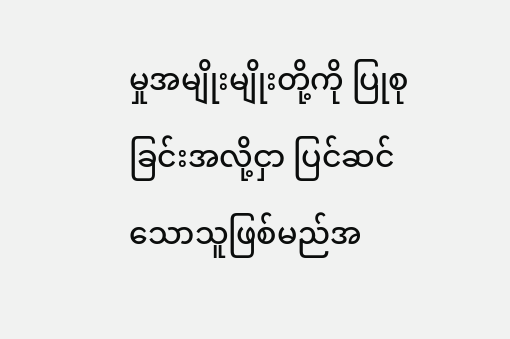မှုအမျိုးမျိုးတို့ကို ပြုစုခြင်းအလို့ငှာ ပြင်ဆင်သောသူဖြစ်မည်အ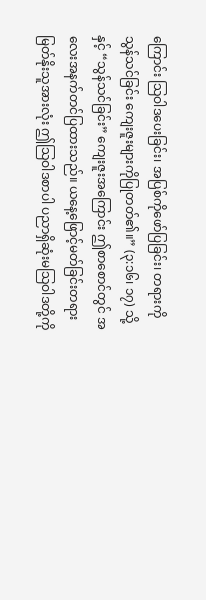ကြောင်း သြဝါဒပေးခြင်း၊ အပြစ်ကိုဖော်ပြခြင်း၊ တရားကိုသွန်သင်ခြင်း ကျေးဇူးများကိုပြုတတ်၏။” (၃:၁၆၊ ၁၇) သို့နှင့် “သွန်သင်ခြင်း” ကျေးဇူးအကြောင်း ဤစာစောင်တွင် အလေးအနက်တင်ပြထားသည်။ ယနေ့ဖြောင့်မတ်ခြင်းတရား မြတ်နိုးသူအားလုံး ဤသြဝါဒစာပါ ပညာရှိဆုံးမသြဝါဒတို့ကို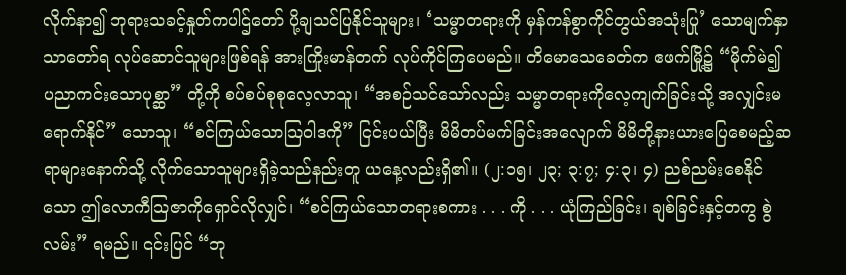လိုက်နာ၍ ဘုရားသခင့်နှုတ်ကပါဌ်တော် ပို့ချသင်ပြနိုင်သူများ၊ ‘သမ္မာတရားကို မှန်ကန်စွာကိုင်တွယ်အသုံးပြု’ သောမျက်နှာသာတော်ရ လုပ်ဆောင်သူများဖြစ်ရန် အားကြိုးမာန်တက် လုပ်ကိုင်ကြပေမည်။ တိမောသေခေတ်က ဧဖက်မြို့၌ “မိုက်မဲ၍ ပညာကင်းသောပုစ္ဆာ” တို့ကို စပ်စပ်စုစုလေ့လာသူ၊ “အစဉ်သင်သော်လည်း သမ္မာတရားကိုလေ့ကျက်ခြင်းသို့ အလျှင်းမရောက်နိုင်” သောသူ၊ “စင်ကြယ်သောသြဝါဒကို” ငြင်းပယ်ပြီး မိမိတပ်မက်ခြင်းအလျောက် မိမိတို့နားယားပြေစေမည့်ဆရာများနောက်သို့ လိုက်သောသူများရှိခဲ့သည်နည်းတူ ယနေ့လည်းရှိ၏။ (၂:၁၅၊ ၂၃; ၃:၇; ၄:၃၊ ၄) ညစ်ညမ်းစေနိုင်သော ဤလောကီသြဇာကိုရှောင်လိုလျှင်၊ “စင်ကြယ်သောတရားစကား . . . ကို . . . ယုံကြည်ခြင်း၊ ချစ်ခြင်းနှင့်တကွ စွဲလမ်း” ရမည်။ ၎င်းပြင် “ဘု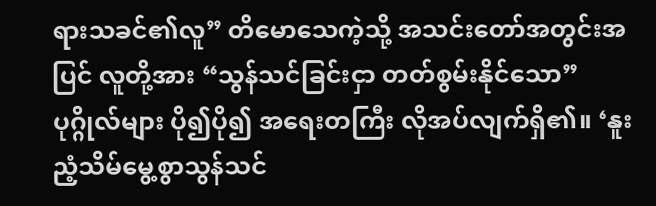ရားသခင်၏လူ” တိမောသေကဲ့သို့ အသင်းတော်အတွင်းအပြင် လူတို့အား “သွန်သင်ခြင်းငှာ တတ်စွမ်းနိုင်သော” ပုဂ္ဂိုလ်များ ပို၍ပို၍ အရေးတကြီး လိုအပ်လျက်ရှိ၏။ ‘နူးညံ့သိမ်မွေ့စွာသွန်သင်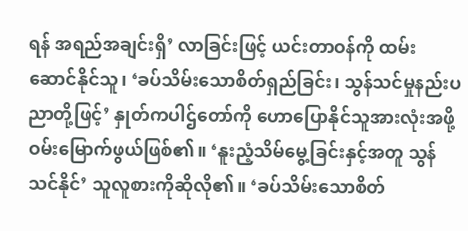ရန် အရည်အချင်းရှိ’ လာခြင်းဖြင့် ယင်းတာဝန်ကို ထမ်းဆောင်နိုင်သူ၊ ‘ခပ်သိမ်းသောစိတ်ရှည်ခြင်း၊ သွန်သင်မှုနည်းပညာတို့ဖြင့်’ နှုတ်ကပါဌ်တော်ကို ဟောပြောနိုင်သူအားလုံးအဖို့ ဝမ်းမြောက်ဖွယ်ဖြစ်၏။ ‘နူးညံ့သိမ်မွေ့ခြင်းနှင့်အတူ သွန်သင်နိုင်’ သူလူစားကိုဆိုလို၏။ ‘ခပ်သိမ်းသောစိတ်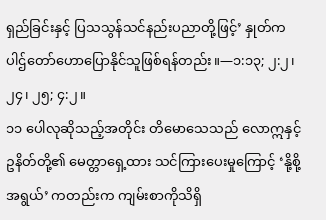ရှည်ခြင်းနှင့် ပြသသွန်သင်နည်းပညာတို့ဖြင့်’ နှုတ်ကပါဌ်တော်ဟောပြောနိုင်သူဖြစ်ရန်တည်း။—၁:၁၃; ၂:၂၊ ၂၄၊ ၂၅; ၄:၂။
၁၁ ပေါလုဆိုသည့်အတိုင်း တိမောသေသည် လောဣနှင့် ဥနိတ်တို့၏ မေတ္တာရှေ့ထား သင်ကြားပေးမှုကြောင့် ‘နို့စို့အရွယ်’ ကတည်းက ကျမ်းစာကိုသိရှိ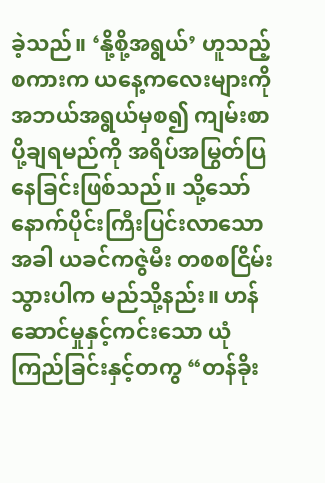ခဲ့သည်။ ‘နို့စို့အရွယ်’ ဟူသည့်စကားက ယနေ့ကလေးများကို အဘယ်အရွယ်မှစ၍ ကျမ်းစာပို့ချရမည်ကို အရိပ်အမြွတ်ပြနေခြင်းဖြစ်သည်။ သို့သော် နောက်ပိုင်းကြီးပြင်းလာသောအခါ ယခင်ကဇွဲမီး တစစငြိမ်းသွားပါက မည်သို့နည်း။ ဟန်ဆောင်မှုနှင့်ကင်းသော ယုံကြည်ခြင်းနှင့်တကွ “တန်ခိုး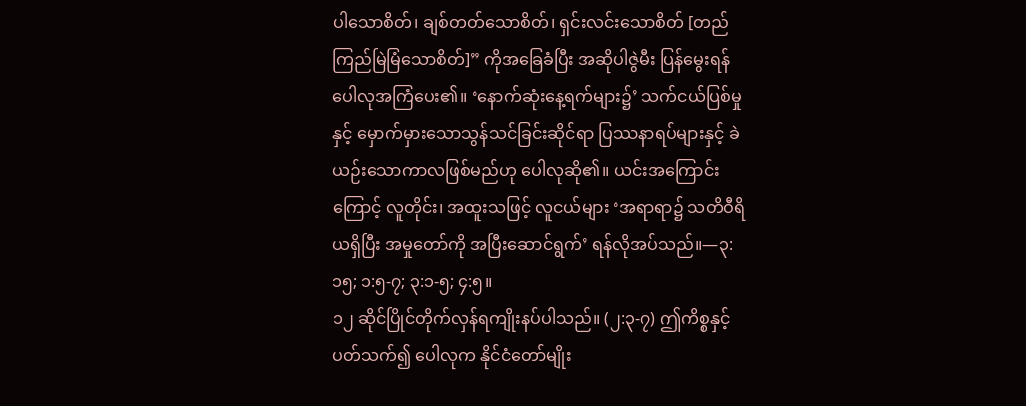ပါသောစိတ်၊ ချစ်တတ်သောစိတ်၊ ရှင်းလင်းသောစိတ် [တည်ကြည်မြဲမြံသောစိတ်]” ကိုအခြေခံပြီး အဆိုပါဇွဲမီး ပြန်မွေးရန် ပေါလုအကြံပေး၏။ ‘နောက်ဆုံးနေ့ရက်များ၌’ သက်ငယ်ပြစ်မှုနှင့် မှောက်မှားသောသွန်သင်ခြင်းဆိုင်ရာ ပြဿနာရပ်များနှင့် ခဲယဉ်းသောကာလဖြစ်မည်ဟု ပေါလုဆို၏။ ယင်းအကြောင်းကြောင့် လူတိုင်း၊ အထူးသဖြင့် လူငယ်များ ‘အရာရာ၌ သတိဝီရိယရှိပြီး အမှုတော်ကို အပြီးဆောင်ရွက်’ ရန်လိုအပ်သည်။—၃:၁၅; ၁:၅-၇; ၃:၁-၅; ၄:၅။
၁၂ ဆိုင်ပြိုင်တိုက်လှန်ရကျိုးနပ်ပါသည်။ (၂:၃-၇) ဤကိစ္စနှင့်ပတ်သက်၍ ပေါလုက နိုင်ငံတော်မျိုး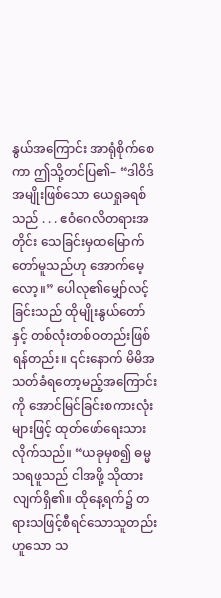နွယ်အကြောင်း အာရုံစိုက်စေကာ ဤသို့တင်ပြ၏– “ဒါဝိဒ်အမျိုးဖြစ်သော ယေရှုခရစ်သည် . . . ဧဝံဂေလိတရားအတိုင်း သေခြင်းမှထမြောက်တော်မူသည်ဟု အောက်မေ့လော့။” ပေါလု၏မျှော်လင့်ခြင်းသည် ထိုမျိုးနွယ်တော်နှင့် တစ်လုံးတစ်ဝတည်းဖြစ်ရန်တည်း။ ၎င်းနောက် မိမိအသတ်ခံရတော့မည့်အကြောင်းကို အောင်မြင်ခြင်းစကားလုံးများဖြင့် ထုတ်ဖော်ရေးသားလိုက်သည်။ “ယခုမှစ၍ ဓမ္မသရဖူသည် ငါအဖို့ သိုထားလျက်ရှိ၏။ ထိုနေ့ရက်၌ တရားသဖြင့်စီရင်သောသူတည်းဟူသော သ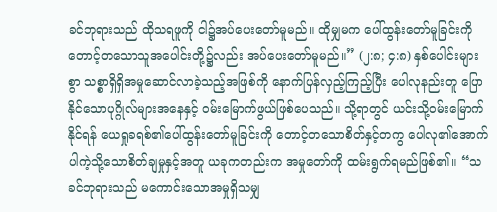ခင်ဘုရားသည် ထိုသရဖူကို ငါ၌အပ်ပေးတော်မူမည်။ ထိုမျှမက ပေါ်ထွန်းတော်မူခြင်းကို တောင့်တသောသူအပေါင်းတို့၌လည်း အပ်ပေးတော်မူမည်။” (၂:၈; ၄:၈) နှစ်ပေါင်းများစွာ သစ္စာရှိရှိအမှုဆောင်လာခဲ့သည့်အဖြစ်ကို နောက်ပြန်လှည့်ကြည့်ပြီး ပေါလုနည်းတူ ပြောနိုင်သောပုဂ္ဂိုလ်များအနေနှင့် ဝမ်းမြောက်ဖွယ်ဖြစ်ပေသည်။ သို့ရာတွင် ယင်းသို့ဝမ်းမြောက်နိုင်ရန် ယေရှုခရစ်၏ပေါ်ထွန်းတော်မူခြင်းကို တောင့်တသောစိတ်နှင့်တကွ ပေါလု၏အောက်ပါကဲ့သို့သောစိတ်ချမှုနှင့်အတူ ယခုကတည်းက အမှုတော်ကို ထမ်းရွက်ရမည်ဖြစ်၏။ “သခင်ဘုရားသည် မကောင်းသောအမှုရှိသမျှ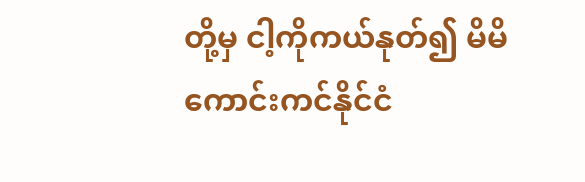တို့မှ ငါ့ကိုကယ်နုတ်၍ မိမိကောင်းကင်နိုင်ငံ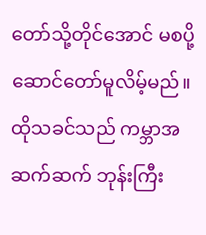တော်သို့တိုင်အောင် မစပို့ဆောင်တော်မူလိမ့်မည်။ ထိုသခင်သည် ကမ္ဘာအဆက်ဆက် ဘုန်းကြီး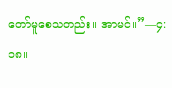တော်မူစေသတည်း။ အာမင်။”—၄:၁၈။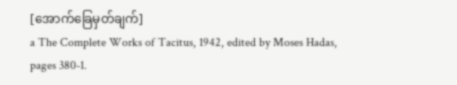[အောက်ခြေမှတ်ချက်]
a The Complete Works of Tacitus, 1942, edited by Moses Hadas, pages 380-1.